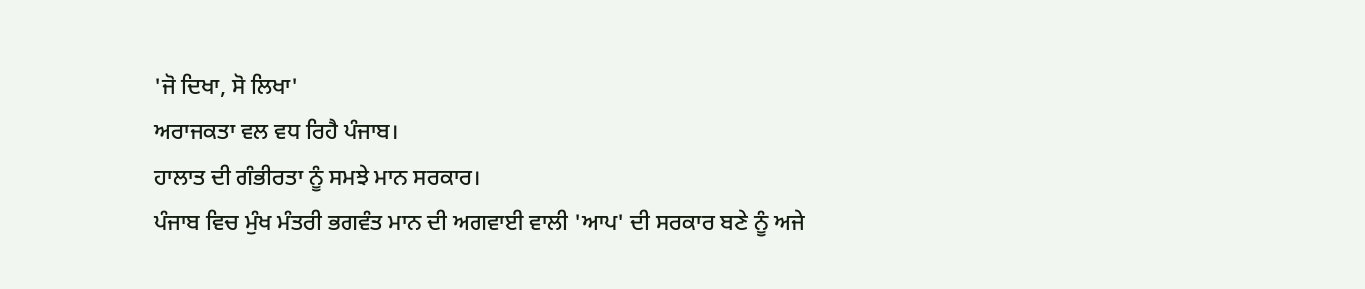'ਜੋ ਦਿਖਾ, ਸੋ ਲਿਖਾ'
ਅਰਾਜਕਤਾ ਵਲ ਵਧ ਰਿਹੈ ਪੰਜਾਬ।
ਹਾਲਾਤ ਦੀ ਗੰਭੀਰਤਾ ਨੂੰ ਸਮਝੇ ਮਾਨ ਸਰਕਾਰ।
ਪੰਜਾਬ ਵਿਚ ਮੁੰਖ ਮੰਤਰੀ ਭਗਵੰਤ ਮਾਨ ਦੀ ਅਗਵਾਈ ਵਾਲੀ 'ਆਪ' ਦੀ ਸਰਕਾਰ ਬਣੇ ਨੂੰ ਅਜੇ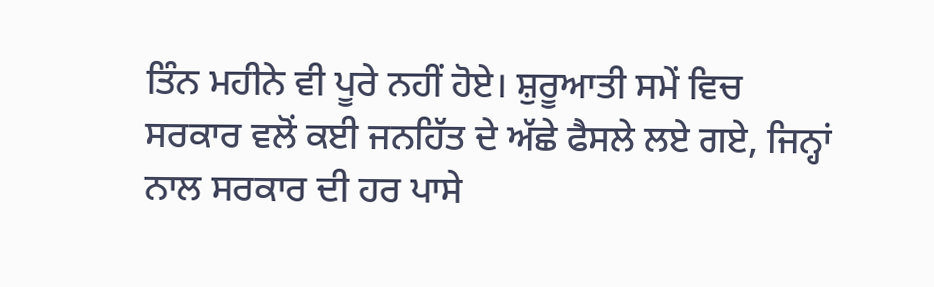ਤਿੰਨ ਮਹੀਨੇ ਵੀ ਪੂਰੇ ਨਹੀਂ ਹੋਏ। ਸ਼ੁਰੂਆਤੀ ਸਮੇਂ ਵਿਚ ਸਰਕਾਰ ਵਲੋਂ ਕਈ ਜਨਹਿੱਤ ਦੇ ਅੱਛੇ ਫੈਸਲੇ ਲਏ ਗਏ, ਜਿਨ੍ਹਾਂ ਨਾਲ ਸਰਕਾਰ ਦੀ ਹਰ ਪਾਸੇ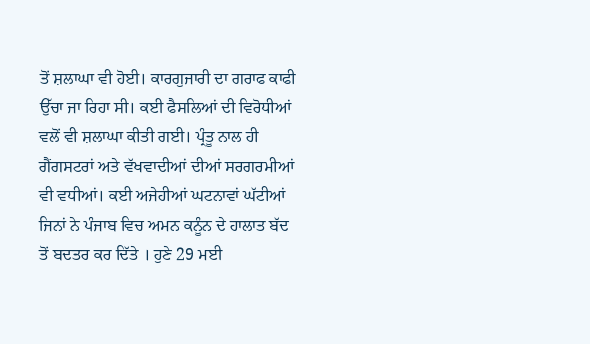ਤੋਂ ਸ਼ਲਾਘਾ ਵੀ ਹੋਈ। ਕਾਰਗੁਜਾਰੀ ਦਾ ਗਰਾਫ ਕਾਫੀ ਉੱਚਾ ਜਾ ਰਿਹਾ ਸੀ। ਕਈ ਫੈਸਲਿਆਂ ਦੀ ਵਿਰੋਧੀਆਂ ਵਲੋਂ ਵੀ ਸ਼ਲਾਘਾ ਕੀਤੀ ਗਈ। ਪ੍ਰੰਤੂ ਨਾਲ ਹੀ ਗੈਂਗਸਟਰਾਂ ਅਤੇ ਵੱਖਵਾਦੀਆਂ ਦੀਆਂ ਸਰਗਰਮੀਆਂ ਵੀ ਵਧੀਆਂ। ਕਈ ਅਜੇਹੀਆਂ ਘਟਨਾਵਾਂ ਘੱਟੀਆਂ ਜਿਨਾਂ ਨੇ ਪੰਜਾਬ ਵਿਚ ਅਮਨ ਕਨੂੰਨ ਦੇ ਹਾਲਾਤ ਬੱਦ ਤੋਂ ਬਦਤਰ ਕਰ ਦਿੱਤੇ । ਹੁਣੇ 29 ਮਈ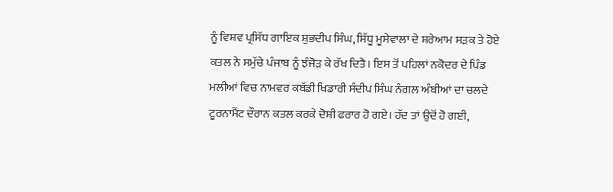ਨੂੰ ਵਿਸ਼ਵ ਪ੍ਰਸਿੱਧ ਗਾਇਕ ਸ਼ੁਭਦੀਪ ਸਿੰਘ, ਸਿੱਧੂ ਮੂਸੇਵਾਲਾ ਦੇ ਸ਼ਰੇਆਮ ਸੜਕ ਤੇ ਹੋਏ ਕਤਲ ਨੇ ਸਮੁੱਚੇ ਪੰਜਾਬ ਨੂੰ ਝੰਜੋੜ ਕੇ ਰੱਖ ਦਿਤੈ। ਇਸ ਤੋਂ ਪਹਿਲਾਂ ਨਕੋਦਰ ਦੇ ਪਿੰਡ ਮਲੀਆਂ ਵਿਚ ਨਾਮਵਰ ਕਬੱਡੀ ਖਿਡਾਰੀ ਸੰਦੀਪ ਸਿੰਘ ਨੰਗਲ ਅੰਬੀਆਂ ਦਾ ਚਲਦੇ ਟੂਰਨਾਮੈਂਟ ਦੌਰਾਨ ਕਤਲ ਕਰਕੇ ਦੋਸ਼ੀ ਫਰਾਰ ਹੋ ਗਏ। ਹੱਦ ਤਾਂ ਉਦੋਂ ਹੋ ਗਈ,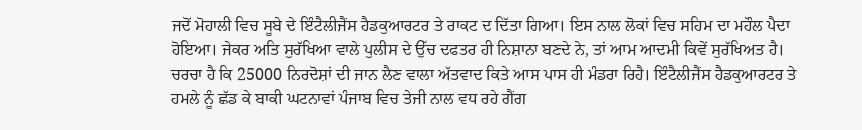ਜਦੋਂ ਮੋਹਾਲੀ ਵਿਚ ਸੂਬੇ ਦੇ ਇੰਟੈਲੀਜੈਂਸ ਹੈਡਕੁਆਰਟਰ ਤੇ ਰਾਕਟ ਦ ਦਿੱਤਾ ਗਿਆ। ਇਸ ਨਾਲ ਲੋਕਾਂ ਵਿਚ ਸਹਿਮ ਦਾ ਮਹੌਲ ਪੈਦਾ ਹੋਇਆ। ਜੇਕਰ ਅਤਿ ਸੁਰੱਖਿਆ ਵਾਲੇ ਪੁਲੀਸ ਦੇ ਉੱਚ ਦਫਤਰ ਹੀ ਨਿਸ਼ਾਨਾ ਬਣਦੇ ਨੇ, ਤਾਂ ਆਮ ਆਦਮੀ ਕਿਵੇਂ ਸੁਰੱਖਿਅਤ ਹੈ। ਚਰਚਾ ਹੈ ਕਿ 25000 ਨਿਰਦੋਸ਼ਾਂ ਦੀ ਜਾਨ ਲੈਣ ਵਾਲਾ ਅੱਤਵਾਦ ਕਿਤੇ ਆਸ ਪਾਸ ਹੀ ਮੰਡਰਾ ਰਿਹੈ। ਇੰਟੈਲੀਜੈਂਸ ਹੈਡਕੁਆਰਟਰ ਤੇ ਹਮਲੇ ਨੂੰ ਛੱਡ ਕੇ ਬਾਕੀ ਘਟਨਾਵਾਂ ਪੰਜਾਬ ਵਿਚ ਤੇਜੀ ਨਾਲ ਵਧ ਰਹੇ ਗੈਂਗ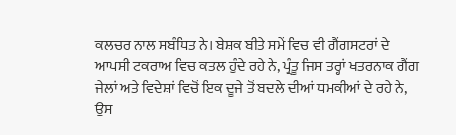ਕਲਚਰ ਨਾਲ ਸਬੰਧਿਤ ਨੇ। ਬੇਸ਼ਕ ਬੀਤੇ ਸਮੇਂ ਵਿਚ ਵੀ ਗੈਂਗਸਟਰਾਂ ਦੇ ਆਪਸੀ ਟਕਰਾਅ ਵਿਚ ਕਤਲ ਹੁੰਦੇ ਰਹੇ ਨੇ, ਪ੍ਰੰਤੂ ਜਿਸ ਤਰ੍ਹਾਂ ਖਤਰਨਾਕ ਗੈਂਗ ਜੇਲਾਂ ਅਤੇ ਵਿਦੇਸ਼ਾਂ ਵਿਚੋਂ ਇਕ ਦੂਜੇ ਤੋਂ ਬਦਲੇ ਦੀਆਂ ਧਮਕੀਆਂ ਦੇ ਰਹੇ ਨੇ, ਉਸ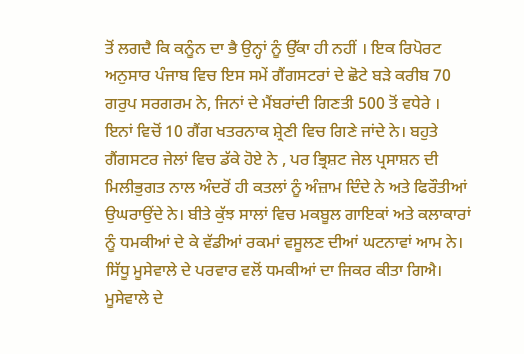ਤੋਂ ਲਗਦੈ ਕਿ ਕਨੂੰਨ ਦਾ ਭੈ ਉਨ੍ਹਾਂ ਨੂੰ ਉੱਕਾ ਹੀ ਨਹੀਂ । ਇਕ ਰਿਪੋਰਟ ਅਨੁਸਾਰ ਪੰਜਾਬ ਵਿਚ ਇਸ ਸਮੇਂ ਗੈਂਗਸਟਰਾਂ ਦੇ ਛੋਟੇ ਬੜੇ ਕਰੀਬ 70 ਗਰੁਪ ਸਰਗਰਮ ਨੇ, ਜਿਨਾਂ ਦੇ ਮੈਂਬਰਾਂਦੀ ਗਿਣਤੀ 500 ਤੋਂ ਵਧੇਰੇ । ਇਨਾਂ ਵਿਚੋਂ 10 ਗੈਂਗ ਖਤਰਨਾਕ ਸ਼੍ਰੇਣੀ ਵਿਚ ਗਿਣੇ ਜਾਂਦੇ ਨੇ। ਬਹੁਤੇ ਗੈਂਗਸਟਰ ਜੇਲਾਂ ਵਿਚ ਡੱਕੇ ਹੋਏ ਨੇ , ਪਰ ਭ੍ਰਿਸ਼ਟ ਜੇਲ ਪ੍ਰਸਾਸ਼ਨ ਦੀ ਮਿਲੀਭੁਗਤ ਨਾਲ ਅੰਦਰੋਂ ਹੀ ਕਤਲਾਂ ਨੂੰ ਅੰਜ਼ਾਮ ਦਿੰਦੇ ਨੇ ਅਤੇ ਫਿਰੌਤੀਆਂ ਉਘਰਾਉਂਦੇ ਨੇ। ਬੀਤੇ ਕੁੱਝ ਸਾਲਾਂ ਵਿਚ ਮਕਬੂਲ ਗਾਇਕਾਂ ਅਤੇ ਕਲਾਕਾਰਾਂ ਨੂੰ ਧਮਕੀਆਂ ਦੇ ਕੇ ਵੱਡੀਆਂ ਰਕਮਾਂ ਵਸੂਲਣ ਦੀਆਂ ਘਟਨਾਵਾਂ ਆਮ ਨੇ। ਸਿੱਧੂ ਮੂਸੇਵਾਲੇ ਦੇ ਪਰਵਾਰ ਵਲੋਂ ਧਮਕੀਆਂ ਦਾ ਜਿਕਰ ਕੀਤਾ ਗਿਐ। ਮੂਸੇਵਾਲੇ ਦੇ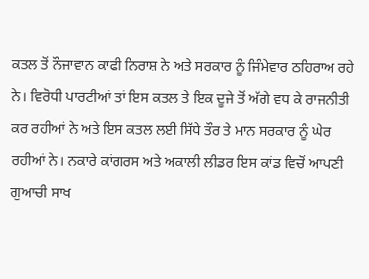ਕਤਲ ਤੋਂ ਨੌਜਾਵਾਨ ਕਾਫੀ ਨਿਰਾਸ਼ ਨੇ ਅਤੇ ਸਰਕਾਰ ਨੂੰ ਜਿੰਮੇਵਾਰ ਠਹਿਰਾਅ ਰਹੇ ਨੇ। ਵਿਰੋਧੀ ਪਾਰਟੀਆਂ ਤਾਂ ਇਸ ਕਤਲ ਤੇ ਇਕ ਦੂਜੇ ਤੋਂ ਅੱਗੇ ਵਧ ਕੇ ਰਾਜਨੀਤੀ ਕਰ ਰਹੀਆਂ ਨੇ ਅਤੇ ਇਸ ਕਤਲ ਲਈ ਸਿੱਧੇ ਤੌਰ ਤੇ ਮਾਨ ਸਰਕਾਰ ਨੂੰ ਘੇਰ ਰਹੀਆਂ ਨੇ। ਨਕਾਰੇ ਕਾਂਗਰਸ ਅਤੇ ਅਕਾਲੀ ਲੀਡਰ ਇਸ ਕਾਂਡ ਵਿਚੋਂ ਆਪਣੀ ਗੁਆਚੀ ਸਾਖ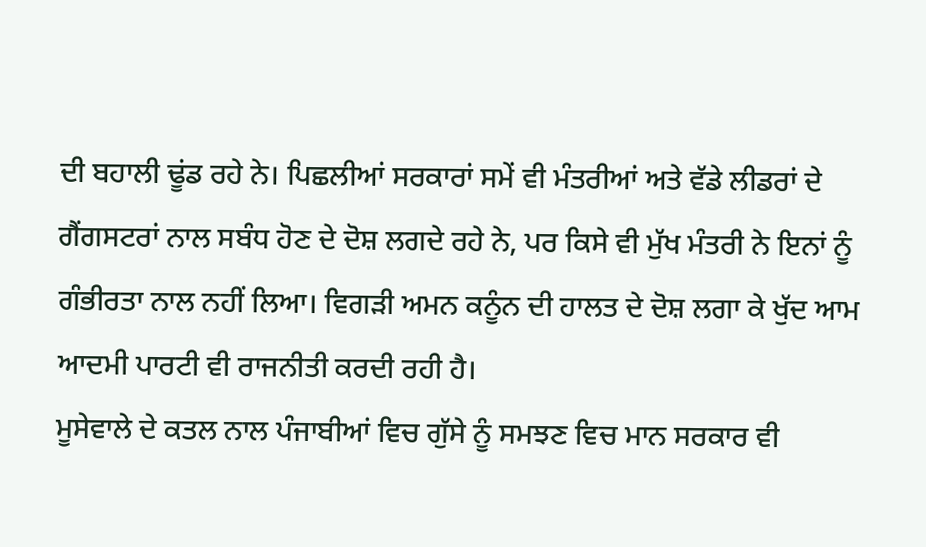ਦੀ ਬਹਾਲੀ ਢੂਂਡ ਰਹੇ ਨੇ। ਪਿਛਲੀਆਂ ਸਰਕਾਰਾਂ ਸਮੇਂ ਵੀ ਮੰਤਰੀਆਂ ਅਤੇ ਵੱਡੇ ਲੀਡਰਾਂ ਦੇ ਗੈਂਗਸਟਰਾਂ ਨਾਲ ਸਬੰਧ ਹੋਣ ਦੇ ਦੋਸ਼ ਲਗਦੇ ਰਹੇ ਨੇ, ਪਰ ਕਿਸੇ ਵੀ ਮੁੱਖ ਮੰਤਰੀ ਨੇ ਇਨਾਂ ਨੂੰ ਗੰਭੀਰਤਾ ਨਾਲ ਨਹੀਂ ਲਿਆ। ਵਿਗੜੀ ਅਮਨ ਕਨੂੰਨ ਦੀ ਹਾਲਤ ਦੇ ਦੋਸ਼ ਲਗਾ ਕੇ ਖੁੱਦ ਆਮ ਆਦਮੀ ਪਾਰਟੀ ਵੀ ਰਾਜਨੀਤੀ ਕਰਦੀ ਰਹੀ ਹੈ।
ਮੂਸੇਵਾਲੇ ਦੇ ਕਤਲ ਨਾਲ ਪੰਜਾਬੀਆਂ ਵਿਚ ਗੁੱਸੇ ਨੂੰ ਸਮਝਣ ਵਿਚ ਮਾਨ ਸਰਕਾਰ ਵੀ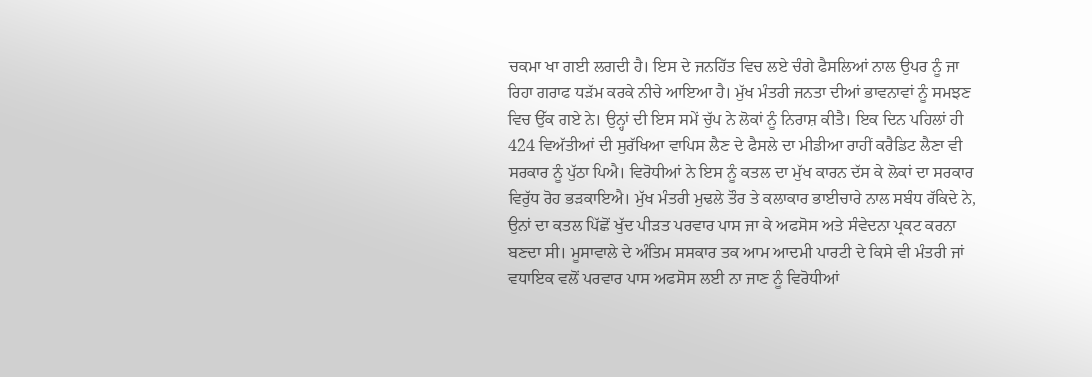ਚਕਮਾ ਖਾ ਗਈ ਲਗਦੀ ਹੈ। ਇਸ ਦੇ ਜਨਹਿੱਤ ਵਿਚ ਲਏ ਚੰਗੇ ਫੈਸਲਿਆਂ ਨਾਲ ਉਪਰ ਨੂੰ ਜਾ ਰਿਹਾ ਗਰਾਫ ਧੜੱਮ ਕਰਕੇ ਨੀਚੇ ਆਇਆ ਹੈ। ਮੁੱਖ ਮੰਤਰੀ ਜਨਤਾ ਦੀਆਂ ਭਾਵਨਾਵਾਂ ਨੂੰ ਸਮਝਣ ਵਿਚ ਉੱਕ ਗਏ ਨੇ। ਉਨ੍ਹਾਂ ਦੀ ਇਸ ਸਮੇਂ ਚੁੱਪ ਨੇ ਲੋਕਾਂ ਨੂੰ ਨਿਰਾਸ਼ ਕੀਤੈ। ਇਕ ਦਿਨ ਪਹਿਲਾਂ ਹੀ 424 ਵਿਅੱਤੀਆਂ ਦੀ ਸੁਰੱਖਿਆ ਵਾਪਿਸ ਲੈਣ ਦੇ ਫੈਸਲੇ ਦਾ ਮੀਡੀਆ ਰਾਹੀਂ ਕਰੈਡਿਟ ਲੈਣਾ ਵੀ ਸਰਕਾਰ ਨੂੰ ਪੁੱਠਾ ਪਿਐ। ਵਿਰੋਧੀਆਂ ਨੇ ਇਸ ਨੂੰ ਕਤਲ ਦਾ ਮੁੱਖ ਕਾਰਨ ਦੱਸ ਕੇ ਲੋਕਾਂ ਦਾ ਸਰਕਾਰ ਵਿਰੁੱਧ ਰੋਹ ਭੜਕਾਇਐ। ਮੁੱਖ ਮੰਤਰੀ ਮੁਢਲੇ ਤੌਰ ਤੇ ਕਲਾਕਾਰ ਭਾਈਚਾਰੇ ਨਾਲ ਸਬੰਧ ਰੱਕਿਦੇ ਨੇ, ਉਨਾਂ ਦਾ ਕਤਲ ਪਿੱਛੋਂ ਖੁੱਦ ਪੀੜਤ ਪਰਵਾਰ ਪਾਸ ਜਾ ਕੇ ਅਫਸੋਸ ਅਤੇ ਸੰਵੇਦਨਾ ਪ੍ਰਕਟ ਕਰਨਾ ਬਣਦਾ ਸੀ। ਮੂਸਾਵਾਲੇ ਦੇ ਅੰਤਿਮ ਸਸਕਾਰ ਤਕ ਆਮ ਆਦਮੀ ਪਾਰਟੀ ਦੇ ਕਿਸੇ ਵੀ ਮੰਤਰੀ ਜਾਂ ਵਧਾਇਕ ਵਲੋਂ ਪਰਵਾਰ ਪਾਸ ਅਫਸੋਸ ਲਈ ਨਾ ਜਾਣ ਨੂੰ ਵਿਰੋਧੀਆਂ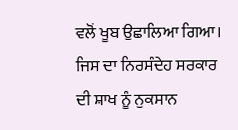ਵਲੋਂ ਖੂਬ ਉਛਾਲਿਆ ਗਿਆ। ਜਿਸ ਦਾ ਨਿਰਸੰਦੇਹ ਸਰਕਾਰ ਦੀ ਸ਼ਾਖ ਨੂੰ ਨੁਕਸਾਨ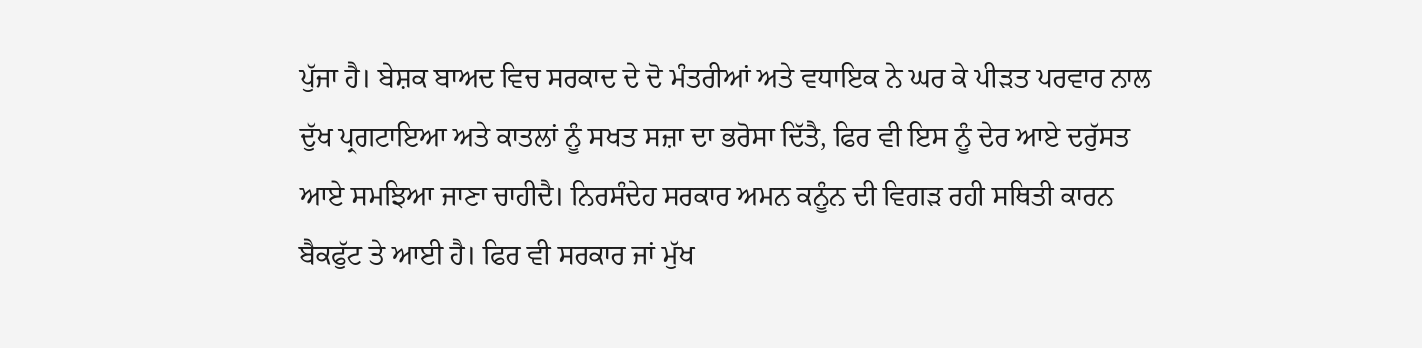ਪੁੱਜਾ ਹੈ। ਬੇਸ਼ਕ ਬਾਅਦ ਵਿਚ ਸਰਕਾਦ ਦੇ ਦੋ ਮੰਤਰੀਆਂ ਅਤੇ ਵਧਾਇਕ ਨੇ ਘਰ ਕੇ ਪੀੜਤ ਪਰਵਾਰ ਨਾਲ ਦੁੱਖ ਪ੍ਰਗਟਾਇਆ ਅਤੇ ਕਾਤਲਾਂ ਨੂੰ ਸਖਤ ਸਜ਼ਾ ਦਾ ਭਰੋਸਾ ਦਿੱਤੈ, ਫਿਰ ਵੀ ਇਸ ਨੂੰ ਦੇਰ ਆਏ ਦਰੁੱਸਤ ਆਏ ਸਮਝਿਆ ਜਾਣਾ ਚਾਹੀਦੈ। ਨਿਰਸੰਦੇਹ ਸਰਕਾਰ ਅਮਨ ਕਨੂੰਨ ਦੀ ਵਿਗੜ ਰਹੀ ਸਥਿਤੀ ਕਾਰਨ ਬੈਕਫੁੱਟ ਤੇ ਆਈ ਹੈ। ਫਿਰ ਵੀ ਸਰਕਾਰ ਜਾਂ ਮੁੱਖ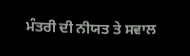ਮੰਤਰੀ ਦੀ ਨੀਯਤ ਤੇ ਸਵਾਲ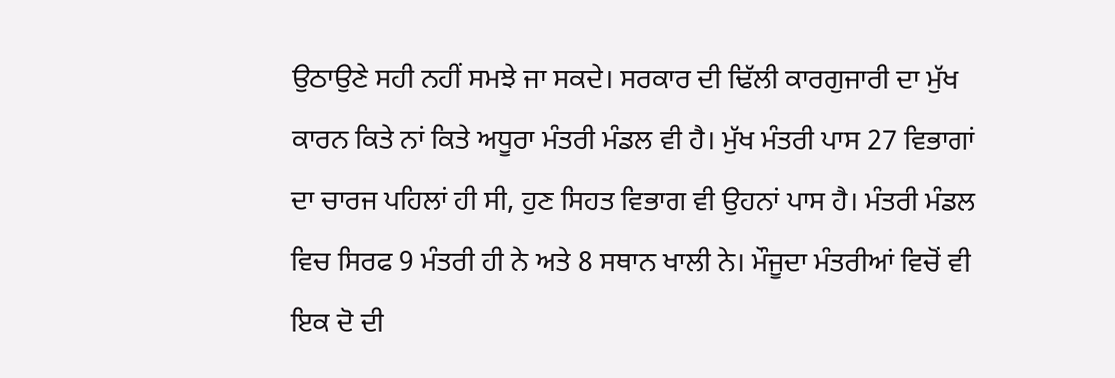ਉਠਾਉਣੇ ਸਹੀ ਨਹੀਂ ਸਮਝੇ ਜਾ ਸਕਦੇ। ਸਰਕਾਰ ਦੀ ਢਿੱਲੀ ਕਾਰਗੁਜਾਰੀ ਦਾ ਮੁੱਖ ਕਾਰਨ ਕਿਤੇ ਨਾਂ ਕਿਤੇ ਅਧੂਰਾ ਮੰਤਰੀ ਮੰਡਲ ਵੀ ਹੈ। ਮੁੱਖ ਮੰਤਰੀ ਪਾਸ 27 ਵਿਭਾਗਾਂ ਦਾ ਚਾਰਜ ਪਹਿਲਾਂ ਹੀ ਸੀ, ਹੁਣ ਸਿਹਤ ਵਿਭਾਗ ਵੀ ਉਹਨਾਂ ਪਾਸ ਹੈ। ਮੰਤਰੀ ਮੰਡਲ ਵਿਚ ਸਿਰਫ 9 ਮੰਤਰੀ ਹੀ ਨੇ ਅਤੇ 8 ਸਥਾਨ ਖਾਲੀ ਨੇ। ਮੌਜੂਦਾ ਮੰਤਰੀਆਂ ਵਿਚੋਂ ਵੀ ਇਕ ਦੋ ਦੀ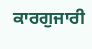ਕਾਰਗੁਜਾਰੀ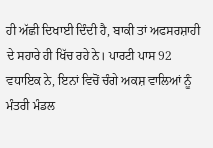ਹੀ ਅੱਛੀ ਦਿਖਾਈ ਦਿੰਦੀ ਹੈ, ਬਾਕੀ ਤਾਂ ਅਫਸਰਸ਼ਾਹੀ ਦੇ ਸਹਾਰੇ ਹੀ ਖਿੱਚ ਰਹੇ ਨੇ। ਪਾਰਟੀ ਪਾਸ 92 ਵਧਾਇਕ ਨੇ, ਇਨਾਂ ਵਿਚੋਂ ਚੰਗੇ ਅਕਸ਼ ਵਾਲਿਆਂ ਨੂੰ ਮੰਤਰੀ ਮੰਡਲ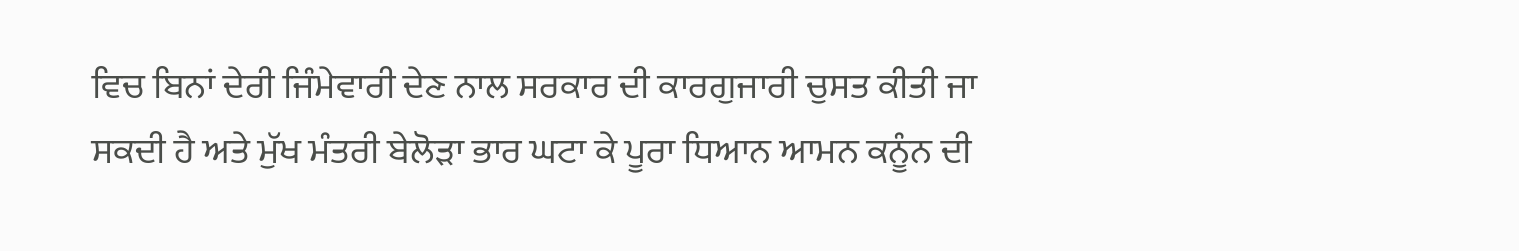ਵਿਚ ਬਿਨਾਂ ਦੇਰੀ ਜਿੰਮੇਵਾਰੀ ਦੇਣ ਨਾਲ ਸਰਕਾਰ ਦੀ ਕਾਰਗੁਜਾਰੀ ਚੁਸਤ ਕੀਤੀ ਜਾ ਸਕਦੀ ਹੈ ਅਤੇ ਮੁੱਖ ਮੰਤਰੀ ਬੇਲੋੜਾ ਭਾਰ ਘਟਾ ਕੇ ਪੂਰਾ ਧਿਆਨ ਆਮਨ ਕਨੂੰਨ ਦੀ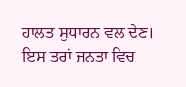ਹਾਲਤ ਸੁਧਾਰਨ ਵਲ ਦੇਣ। ਇਸ ਤਰਾਂ ਜਨਤਾ ਵਿਚ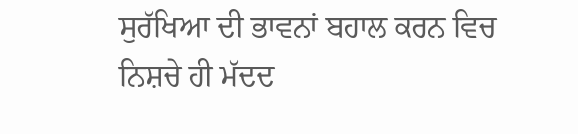ਸੁਰੱਖਿਆ ਦੀ ਭਾਵਨਾਂ ਬਹਾਲ ਕਰਨ ਵਿਚ ਨਿਸ਼ਚੇ ਹੀ ਮੱਦਦ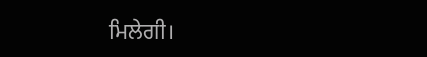ਮਿਲੇਗੀ।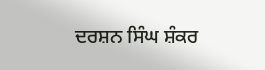ਦਰਸ਼ਨ ਸਿੰਘ ਸ਼ੰਕਰ